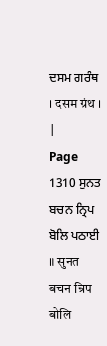ਦਸਮ ਗਰੰਥ । दसम ग्रंथ । |
Page 1310 ਸੁਨਤ ਬਚਨ ਨ੍ਰਿਪ ਬੋਲਿ ਪਠਾਈ ॥ सुनत बचन न्रिप बोलि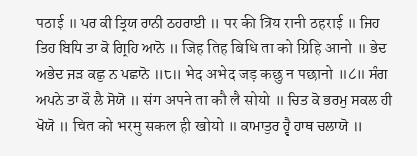पठाई ॥ ਪਰ ਕੀ ਤ੍ਰਿਯ ਰਾਨੀ ਠਹਰਾਈ ॥ पर की त्रिय रानी ठहराई ॥ ਜਿਹ ਤਿਹ ਬਿਧਿ ਤਾ ਕੋ ਗ੍ਰਿਹਿ ਆਨੋ ॥ जिह तिह बिधि ता को ग्रिहि आनो ॥ ਭੇਦ ਅਭੇਦ ਜੜ ਕਛੁ ਨ ਪਛਾਨੋ ॥੮॥ भेद अभेद जड़ कछु न पछानो ॥८॥ ਸੰਗ ਅਪਨੇ ਤਾ ਕੌ ਲੈ ਸੋਯੋ ॥ संग अपने ता कौ लै सोयो ॥ ਚਿਤ ਕੋ ਭਰਮੁ ਸਕਲ ਹੀ ਖੋਯੋ ॥ चित को भरमु सकल ही खोयो ॥ ਕਾਮਾਤੁਰ ਹ੍ਵੈ ਹਾਥ ਚਲਾਯੋ ॥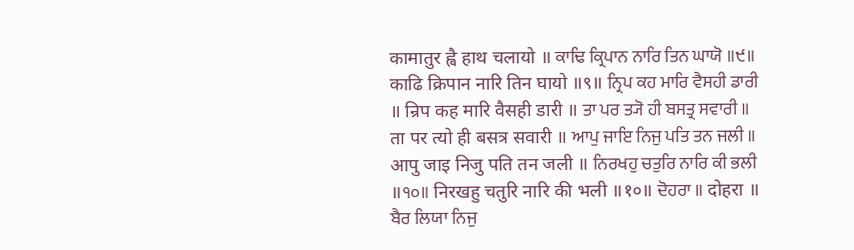कामातुर ह्वै हाथ चलायो ॥ ਕਾਢਿ ਕ੍ਰਿਪਾਨ ਨਾਰਿ ਤਿਨ ਘਾਯੋ ॥੯॥ काढि क्रिपान नारि तिन घायो ॥९॥ ਨ੍ਰਿਪ ਕਹ ਮਾਰਿ ਵੈਸਹੀ ਡਾਰੀ ॥ न्रिप कह मारि वैसही डारी ॥ ਤਾ ਪਰ ਤ੍ਯੋ ਹੀ ਬਸਤ੍ਰ ਸਵਾਰੀ ॥ ता पर त्यो ही बसत्र सवारी ॥ ਆਪੁ ਜਾਇ ਨਿਜੁ ਪਤਿ ਤਨ ਜਲੀ ॥ आपु जाइ निजु पति तन जली ॥ ਨਿਰਖਹੁ ਚਤੁਰਿ ਨਾਰਿ ਕੀ ਭਲੀ ॥੧੦॥ निरखहु चतुरि नारि की भली ॥१०॥ ਦੋਹਰਾ ॥ दोहरा ॥ ਬੈਰ ਲਿਯਾ ਨਿਜੁ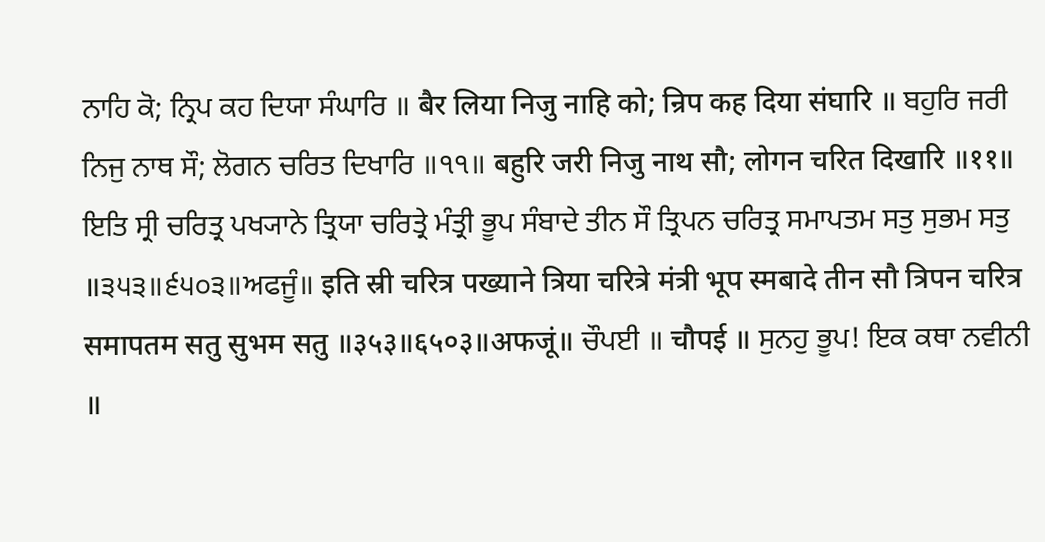ਨਾਹਿ ਕੋ; ਨ੍ਰਿਪ ਕਹ ਦਿਯਾ ਸੰਘਾਰਿ ॥ बैर लिया निजु नाहि को; न्रिप कह दिया संघारि ॥ ਬਹੁਰਿ ਜਰੀ ਨਿਜੁ ਨਾਥ ਸੌ; ਲੋਗਨ ਚਰਿਤ ਦਿਖਾਰਿ ॥੧੧॥ बहुरि जरी निजु नाथ सौ; लोगन चरित दिखारि ॥११॥ ਇਤਿ ਸ੍ਰੀ ਚਰਿਤ੍ਰ ਪਖ੍ਯਾਨੇ ਤ੍ਰਿਯਾ ਚਰਿਤ੍ਰੇ ਮੰਤ੍ਰੀ ਭੂਪ ਸੰਬਾਦੇ ਤੀਨ ਸੌ ਤ੍ਰਿਪਨ ਚਰਿਤ੍ਰ ਸਮਾਪਤਮ ਸਤੁ ਸੁਭਮ ਸਤੁ ॥੩੫੩॥੬੫੦੩॥ਅਫਜੂੰ॥ इति स्री चरित्र पख्याने त्रिया चरित्रे मंत्री भूप स्मबादे तीन सौ त्रिपन चरित्र समापतम सतु सुभम सतु ॥३५३॥६५०३॥अफजूं॥ ਚੌਪਈ ॥ चौपई ॥ ਸੁਨਹੁ ਭੂਪ! ਇਕ ਕਥਾ ਨਵੀਨੀ ॥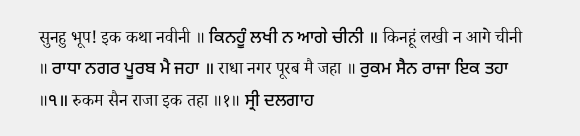सुनहु भूप! इक कथा नवीनी ॥ ਕਿਨਹੂੰ ਲਖੀ ਨ ਆਗੇ ਚੀਨੀ ॥ किनहूं लखी न आगे चीनी ॥ ਰਾਧਾ ਨਗਰ ਪੂਰਬ ਮੈ ਜਹਾ ॥ राधा नगर पूरब मै जहा ॥ ਰੁਕਮ ਸੈਨ ਰਾਜਾ ਇਕ ਤਹਾ ॥੧॥ रुकम सैन राजा इक तहा ॥१॥ ਸ੍ਰੀ ਦਲਗਾਹ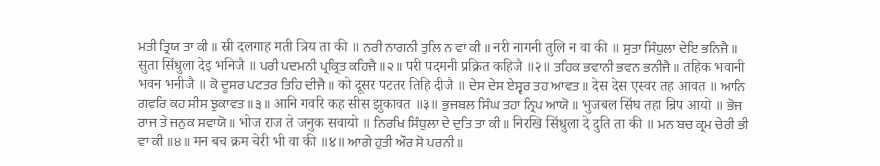ਮਤੀ ਤ੍ਰਿਯ ਤਾ ਕੀ ॥ स्री दलगाह मती त्रिय ता की ॥ ਨਰੀ ਨਾਗਨੀ ਤੁਲਿ ਨ ਵਾ ਕੀ ॥ नरी नागनी तुलि न वा की ॥ ਸੁਤਾ ਸਿੰਧੁਲਾ ਦੇਇ ਭਨਿਜੈ ॥ सुता सिंधुला देइ भनिजै ॥ ਪਰੀ ਪਦਮਨੀ ਪ੍ਰਕ੍ਰਿਤ ਕਹਿਜੈ ॥੨॥ परी पदमनी प्रक्रित कहिजै ॥२॥ ਤਹਿਕ ਭਵਾਨੀ ਭਵਨ ਭਨੀਜੈ ॥ तहिक भवानी भवन भनीजै ॥ ਕੋ ਦੂਸਰ ਪਟਤਰ ਤਿਹਿ ਦੀਜੈ ॥ को दूसर पटतर तिहि दीजै ॥ ਦੇਸ ਦੇਸ ਏਸ੍ਵਰ ਤਹ ਆਵਤ ॥ देस देस एस्वर तह आवत ॥ ਆਨਿ ਗਵਰਿ ਕਹ ਸੀਸ ਝੁਕਾਵਤ ॥੩॥ आनि गवरि कह सीस झुकावत ॥३॥ ਭੁਜਬਲ ਸਿੰਘ ਤਹਾ ਨ੍ਰਿਪ ਆਯੋ ॥ भुजबल सिंघ तहा न्रिप आयो ॥ ਭੋਜ ਰਾਜ ਤੇ ਜਨੁਕ ਸਵਾਯੋ ॥ भोज राज ते जनुक सवायो ॥ ਨਿਰਖਿ ਸਿੰਧੁਲਾ ਦੇ ਦੁਤਿ ਤਾ ਕੀ ॥ निरखि सिंधुला दे दुति ता की ॥ ਮਨ ਬਚ ਕ੍ਰਮ ਚੇਰੀ ਭੀ ਵਾ ਕੀ ॥੪॥ मन बच क्रम चेरी भी वा की ॥४॥ ਆਗੇ ਹੁਤੀ ਔਰ ਸੋ ਪਰਨੀ ॥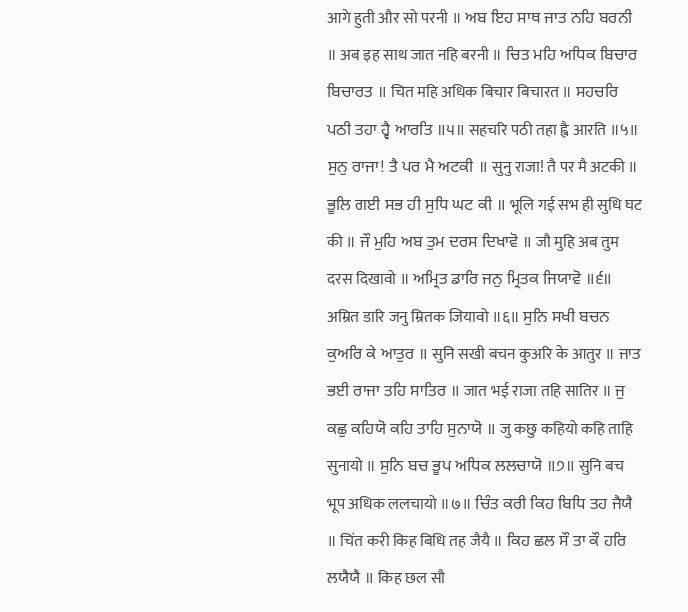आगे हुती और सो परनी ॥ ਅਬ ਇਹ ਸਾਥ ਜਾਤ ਨਹਿ ਬਰਨੀ ॥ अब इह साथ जात नहि बरनी ॥ ਚਿਤ ਮਹਿ ਅਧਿਕ ਬਿਚਾਰ ਬਿਚਾਰਤ ॥ चित महि अधिक बिचार बिचारत ॥ ਸਹਚਰਿ ਪਠੀ ਤਹਾ ਹ੍ਵੈ ਆਰਤਿ ॥੫॥ सहचरि पठी तहा ह्वै आरति ॥५॥ ਸੁਨੁ ਰਾਜਾ! ਤੈ ਪਰ ਮੈ ਅਟਕੀ ॥ सुनु राजा! तै पर मै अटकी ॥ ਭੂਲਿ ਗਈ ਸਭ ਹੀ ਸੁਧਿ ਘਟ ਕੀ ॥ भूलि गई सभ ही सुधि घट की ॥ ਜੌ ਮੁਹਿ ਅਬ ਤੁਮ ਦਰਸ ਦਿਖਾਵੋ ॥ जौ मुहि अब तुम दरस दिखावो ॥ ਅਮ੍ਰਿਤ ਡਾਰਿ ਜਨੁ ਮ੍ਰਿਤਕ ਜਿਯਾਵੋ ॥੬॥ अम्रित डारि जनु म्रितक जियावो ॥६॥ ਸੁਨਿ ਸਖੀ ਬਚਨ ਕੁਅਰਿ ਕੇ ਆਤੁਰ ॥ सुनि सखी बचन कुअरि के आतुर ॥ ਜਾਤ ਭਈ ਰਾਜਾ ਤਹਿ ਸਾਤਿਰ ॥ जात भई राजा तहि सातिर ॥ ਜੁ ਕਛੁ ਕਹਿਯੋ ਕਹਿ ਤਾਹਿ ਸੁਨਾਯੋ ॥ जु कछु कहियो कहि ताहि सुनायो ॥ ਸੁਨਿ ਬਚ ਭੂਪ ਅਧਿਕ ਲਲਚਾਯੋ ॥੭॥ सुनि बच भूप अधिक ललचायो ॥७॥ ਚਿੰਤ ਕਰੀ ਕਿਹ ਬਿਧਿ ਤਹ ਜੈਯੈ ॥ चिंत करी किह बिधि तह जैयै ॥ ਕਿਹ ਛਲ ਸੌ ਤਾ ਕੌ ਹਰਿ ਲਯੈਯੈ ॥ किह छल सौ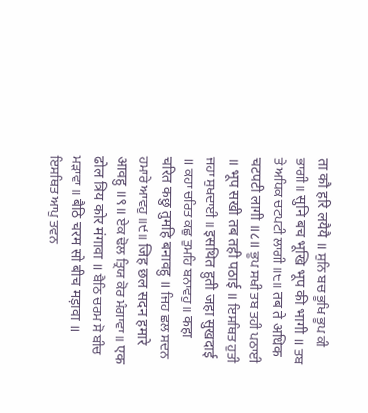ता कौ हरि लयैयै ॥ ਸੁਨਿ ਬਚ ਭੂਖਿ ਭੂਪ ਕੀ ਭਾਗੀ ॥ सुनि बच भूखि भूप की भागी ॥ ਤਬ ਤੇ ਅਧਿਕ ਚਟਪਟੀ ਲਾਗੀ ॥੮॥ तब ते अधिक चटपटी लागी ॥८॥ ਭੂਪ ਸਖੀ ਤਬ ਤਹੀ ਪਠਾਈ ॥ भूप सखी तब तही पठाई ॥ ਇਸਥਿਤ ਹੁਤੀ ਜਹਾ ਸੁਖਦਾਈ ॥ इसथित हुती जहा सुखदाई ॥ ਕਹਾ ਚਰਿਤ ਕਛੁ ਤੁਮਹਿ ਬਨਾਵਹੁ ॥ कहा चरित कछु तुमहि बनावहु ॥ ਜਿਹ ਛਲ ਸਦਨ ਹਮਾਰੇ ਆਵਹੁ ॥੯॥ जिह छल सदन हमारे आवहु ॥९॥ ਏਕ ਢੋਲ ਤ੍ਰਿਯ ਕੋਰ ਮੰਗਾਵਾ ॥ एक ढोल त्रिय कोर मंगावा ॥ ਬੈਠਿ ਚਰਮ ਸੋ ਬੀਚ ਮੜਾਵਾ ॥ बैठि चरम सो बीच मड़ावा ॥ ਇਸਥਿਤ ਆਪੁ ਤਵਨ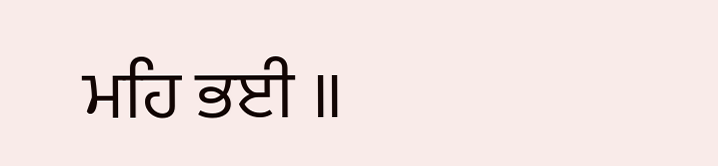ਮਹਿ ਭਈ ॥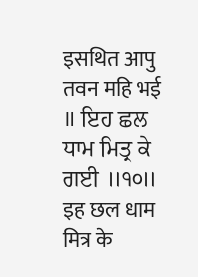इसथित आपु तवन महि भई ॥ ਇਹ ਛਲ ਧਾਮ ਮਿਤ੍ਰ ਕੇ ਗਈ ॥੧੦॥ इह छल धाम मित्र के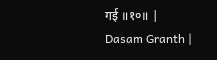गई ॥१०॥ |
Dasam Granth |